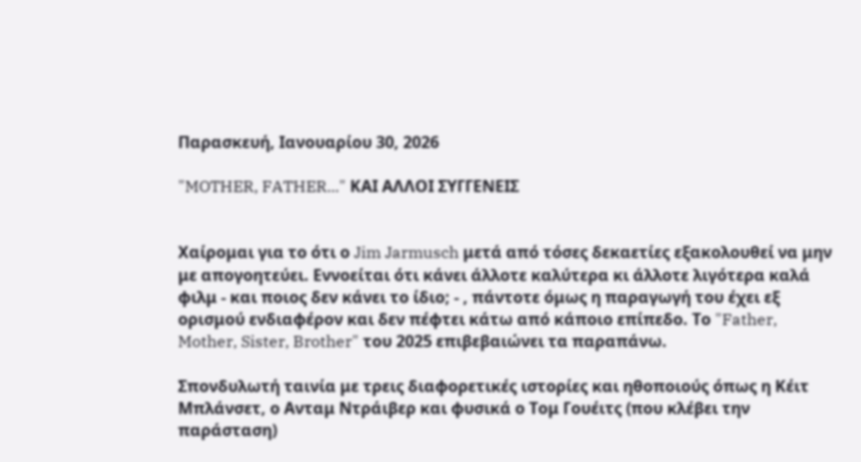Παρασκευή, Ιανουαρίου 30, 2026

"MOTHER, FATHER..." ΚΑΙ ΑΛΛΟΙ ΣΥΓΓΕΝΕΙΣ


Χαίρομαι για το ότι ο Jim Jarmusch μετά από τόσες δεκαετίες εξακολουθεί να μην με απογοητεύει. Εννοείται ότι κάνει άλλοτε καλύτερα κι άλλοτε λιγότερα καλά φιλμ - και ποιος δεν κάνει το ίδιο; - , πάντοτε όμως η παραγωγή του έχει εξ ορισμού ενδιαφέρον και δεν πέφτει κάτω από κάποιο επίπεδο. Το "Father, Mother, Sister, Brother" του 2025 επιβεβαιώνει τα παραπάνω.

Σπονδυλωτή ταινία με τρεις διαφορετικές ιστορίες και ηθοποιούς όπως η Κέιτ Μπλάνσετ, ο Ανταμ Ντράιβερ και φυσικά ο Τομ Γουέιτς (που κλέβει την παράσταση)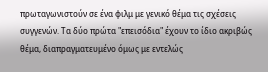πρωταγωνιστούν σε ένα φιλμ με γενικό θέμα τις σχέσεις συγγενών. Τα δύο πρώτα "επεισόδια" έχουν το ίδιο ακριβώς θέμα, διαπραγματευμένο όμως με εντελώς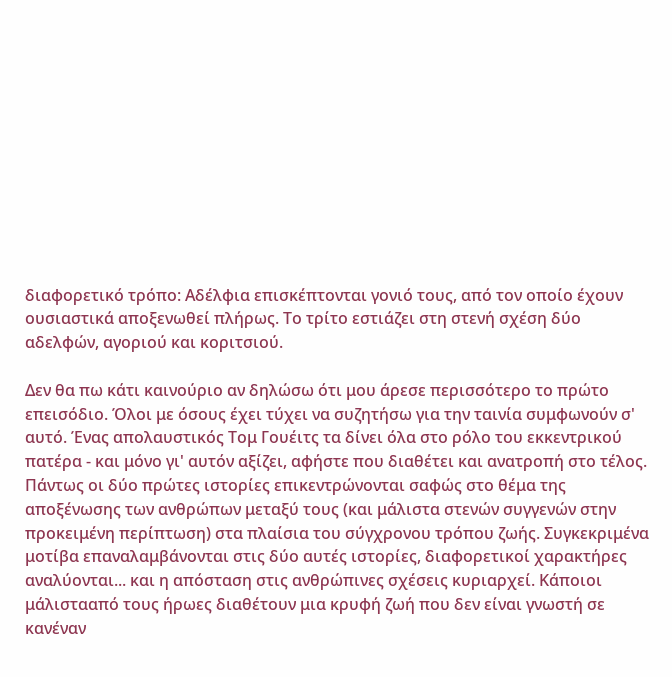διαφορετικό τρόπο: Αδέλφια επισκέπτονται γονιό τους, από τον οποίο έχουν ουσιαστικά αποξενωθεί πλήρως. Το τρίτο εστιάζει στη στενή σχέση δύο αδελφών, αγοριού και κοριτσιού.

Δεν θα πω κάτι καινούριο αν δηλώσω ότι μου άρεσε περισσότερο το πρώτο επεισόδιο. Όλοι με όσους έχει τύχει να συζητήσω για την ταινία συμφωνούν σ' αυτό. Ένας απολαυστικός Τομ Γουέιτς τα δίνει όλα στο ρόλο του εκκεντρικού πατέρα - και μόνο γι' αυτόν αξίζει, αφήστε που διαθέτει και ανατροπή στο τέλος. Πάντως οι δύο πρώτες ιστορίες επικεντρώνονται σαφώς στο θέμα της αποξένωσης των ανθρώπων μεταξύ τους (και μάλιστα στενών συγγενών στην προκειμένη περίπτωση) στα πλαίσια του σύγχρονου τρόπου ζωής. Συγκεκριμένα μοτίβα επαναλαμβάνονται στις δύο αυτές ιστορίες, διαφορετικοί χαρακτήρες αναλύονται... και η απόσταση στις ανθρώπινες σχέσεις κυριαρχεί. Κάποιοι μάλιστααπό τους ήρωες διαθέτουν μια κρυφή ζωή που δεν είναι γνωστή σε κανέναν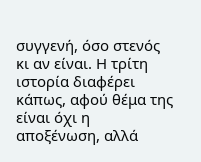συγγενή, όσο στενός κι αν είναι. Η τρίτη ιστορία διαφέρει κάπως, αφού θέμα της είναι όχι η αποξένωση, αλλά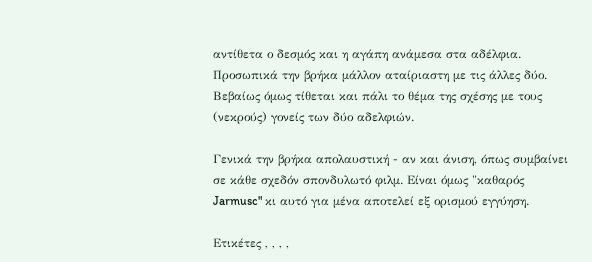αντίθετα ο δεσμός και η αγάπη ανάμεσα στα αδέλφια. Προσωπικά την βρήκα μάλλον αταίριαστη με τις άλλες δύο. Βεβαίως όμως τίθεται και πάλι το θέμα της σχέσης με τους (νεκρούς) γονείς των δύο αδελφιών.

Γενικά την βρήκα απολαυστική - αν και άνιση, όπως συμβαίνει σε κάθε σχεδόν σπονδυλωτό φιλμ. Είναι όμως "καθαρός Jarmusc" κι αυτό για μένα αποτελεί εξ ορισμού εγγύηση.

Ετικέτες , , , ,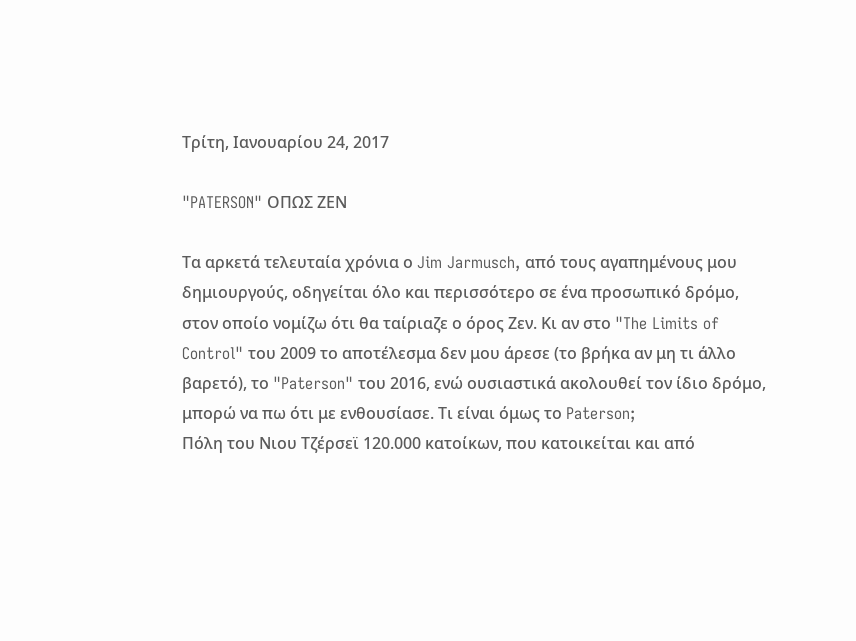Τρίτη, Ιανουαρίου 24, 2017

"PATERSON" ΟΠΩΣ ΖΕΝ

Τα αρκετά τελευταία χρόνια ο Jim Jarmusch, από τους αγαπημένους μου δημιουργούς, οδηγείται όλο και περισσότερο σε ένα προσωπικό δρόμο, στον οποίο νομίζω ότι θα ταίριαζε ο όρος Ζεν. Κι αν στο "The Limits of Control" του 2009 το αποτέλεσμα δεν μου άρεσε (το βρήκα αν μη τι άλλο βαρετό), το "Paterson" του 2016, ενώ ουσιαστικά ακολουθεί τον ίδιο δρόμο, μπορώ να πω ότι με ενθουσίασε. Τι είναι όμως το Paterson;
Πόλη του Νιου Τζέρσεϊ 120.000 κατοίκων, που κατοικείται και από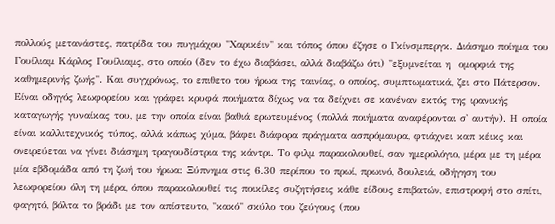πολλούς μετανάστες, πατρίδα του πυγμάχου "Χαρικέιν" και τόπος όπου έζησε ο Γκίνσμπεργκ. Διάσημο ποίημα του Γουίλιαμ Κάρλος Γουίλιαμς, στο οποίο (δεν το έχω διαβάσει, αλλά διαβάζω ότι) "εξυμνείται η  ομορφιά της καθημερινής ζωής". Και συγχρόνως, το επιθετο του ήρωα της ταινίας, ο οποίος, συμπτωματικά, ζει στο Πάτερσον. Είναι οδηγός λεωφορείου και γράφει κρυφά ποιήματα δίχως να τα δείχνει σε κανέναν εκτός της ιρανικής καταγωγής γυναίκας του, με την οποία είναι βαθιά ερωτευμένος (πολλά ποιήματα αναφέρονται σ' αυτήν). Η οποία είναι καλλιτεχνικός τύπος, αλλά κάπως χύμα, βάφει διάφορα πράγματα ασπρόμαυρα, φτιάχνει καπ κέικς και ονειρεύεται να γίνει διάσημη τραγουδίστρια της κάντρι. Το φιλμ παρακολουθεί, σαν ημερολόγιο, μέρα με τη μέρα μία εβδομάδα από τη ζωή του ήρωα: Ξύπνημα στις 6.30 περίπου το πρωί, πρωινό, δουλειά, οδήγηση του λεωφορείου όλη τη μέρα, όπου παρακολουθεί τις ποικίλες συζητήσεις κάθε είδους επιβατών, επιστροφή στο σπίτι, φαγητό, βόλτα το βράδι με τον απίστευτο, "κακό" σκύλο του ζεύγους (που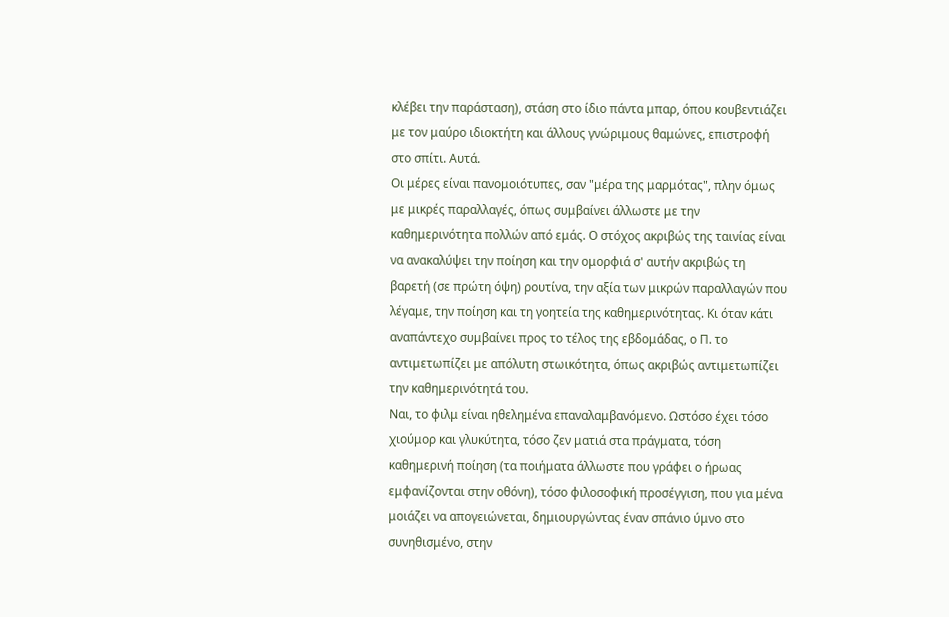κλέβει την παράσταση), στάση στο ίδιο πάντα μπαρ, όπου κουβεντιάζει με τον μαύρο ιδιοκτήτη και άλλους γνώριμους θαμώνες, επιστροφή στο σπίτι. Αυτά.
Οι μέρες είναι πανομοιότυπες, σαν "μέρα της μαρμότας", πλην όμως με μικρές παραλλαγές, όπως συμβαίνει άλλωστε με την καθημερινότητα πολλών από εμάς. Ο στόχος ακριβώς της ταινίας είναι να ανακαλύψει την ποίηση και την ομορφιά σ' αυτήν ακριβώς τη βαρετή (σε πρώτη όψη) ρουτίνα, την αξία των μικρών παραλλαγών που λέγαμε, την ποίηση και τη γοητεία της καθημερινότητας. Κι όταν κάτι αναπάντεχο συμβαίνει προς το τέλος της εβδομάδας, ο Π. το αντιμετωπίζει με απόλυτη στωικότητα, όπως ακριβώς αντιμετωπίζει την καθημερινότητά του.
Ναι, το φιλμ είναι ηθελημένα επαναλαμβανόμενο. Ωστόσο έχει τόσο χιούμορ και γλυκύτητα, τόσο ζεν ματιά στα πράγματα, τόση καθημερινή ποίηση (τα ποιήματα άλλωστε που γράφει ο ήρωας εμφανίζονται στην οθόνη), τόσο φιλοσοφική προσέγγιση, που για μένα μοιάζει να απογειώνεται, δημιουργώντας έναν σπάνιο ύμνο στο συνηθισμένο, στην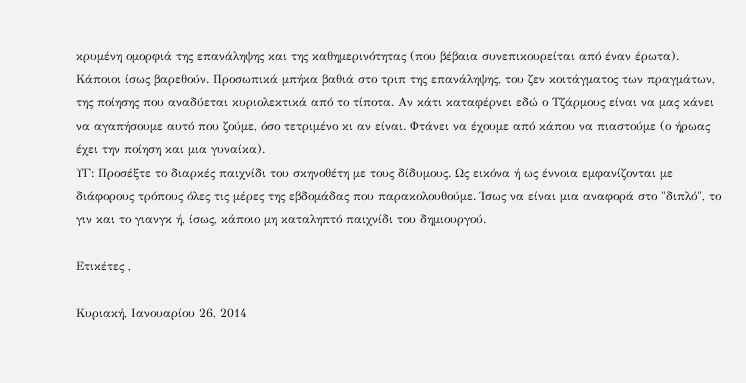κρυμένη ομορφιά της επανάληψης και της καθημερινότητας (που βέβαια συνεπικουρείται από έναν έρωτα).
Κάποιοι ίσως βαρεθούν. Προσωπικά μπήκα βαθιά στο τριπ της επανάληψης, του ζεν κοιτάγματος των πραγμάτων, της ποίησης που αναδύεται κυριολεκτικά από το τίποτα. Αν κάτι καταφέρνει εδώ ο Τζάρμους είναι να μας κάνει να αγαπήσουμε αυτό που ζούμε, όσο τετριμένο κι αν είναι. Φτάνει να έχουμε από κάπου να πιαστούμε (ο ήρωας έχει την ποίηση και μια γυναίκα).
ΥΓ: Προσέξτε το διαρκές παιχνίδι του σκηνοθέτη με τους δίδυμους. Ως εικόνα ή ως έννοια εμφανίζονται με διάφορους τρόπους όλες τις μέρες της εβδομάδας που παρακολουθούμε. Ίσως να είναι μια αναφορά στο "διπλό", το γιν και το γιανγκ ή, ίσως, κάποιο μη καταληπτό παιχνίδι του δημιουργού.

Ετικέτες ,

Κυριακή, Ιανουαρίου 26, 2014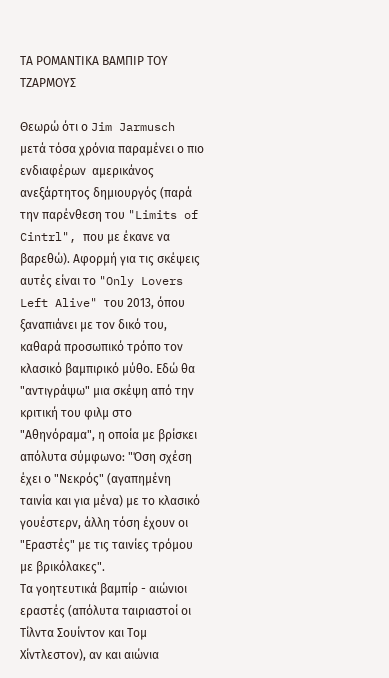ΤΑ ΡΟΜΑΝΤΙΚΑ ΒΑΜΠΙΡ ΤΟΥ ΤΖΑΡΜΟΥΣ

Θεωρώ ότι ο Jim Jarmusch μετά τόσα χρόνια παραμένει ο πιο ενδιαφέρων  αμερικάνος ανεξάρτητος δημιουργός (παρά την παρένθεση του "Limits of Cintrl", που με έκανε να βαρεθώ). Αφορμή για τις σκέψεις αυτές είναι το "Only Lovers Left Alive" του 2013, όπου ξαναπιάνει με τον δικό του, καθαρά προσωπικό τρόπο τον κλασικό βαμπιρικό μύθο. Εδώ θα "αντιγράψω" μια σκέψη από την κριτική του φιλμ στο "Αθηνόραμα", η οποία με βρίσκει απόλυτα σύμφωνο: "Όση σχέση έχει ο "Νεκρός" (αγαπημένη ταινία και για μένα) με το κλασικό γουέστερν, άλλη τόση έχουν οι "Εραστές" με τις ταινίες τρόμου με βρικόλακες".
Τα γοητευτικά βαμπίρ - αιώνιοι εραστές (απόλυτα ταιριαστοί οι Τίλντα Σουίντον και Τομ Χίντλεστον), αν και αιώνια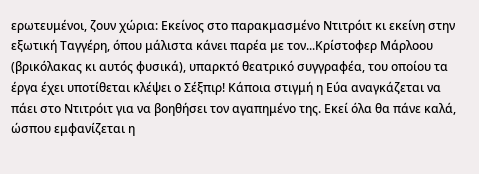ερωτευμένοι, ζουν χώρια: Εκείνος στο παρακμασμένο Ντιτρόιτ κι εκείνη στην εξωτική Ταγγέρη, όπου μάλιστα κάνει παρέα με τον...Κρίστοφερ Μάρλοου (βρικόλακας κι αυτός φυσικά), υπαρκτό θεατρικό συγγραφέα, του οποίου τα έργα έχει υποτίθεται κλέψει ο Σέξπιρ! Κάποια στιγμή η Εύα αναγκάζεται να πάει στο Ντιτρόιτ για να βοηθήσει τον αγαπημένο της. Εκεί όλα θα πάνε καλά, ώσπου εμφανίζεται η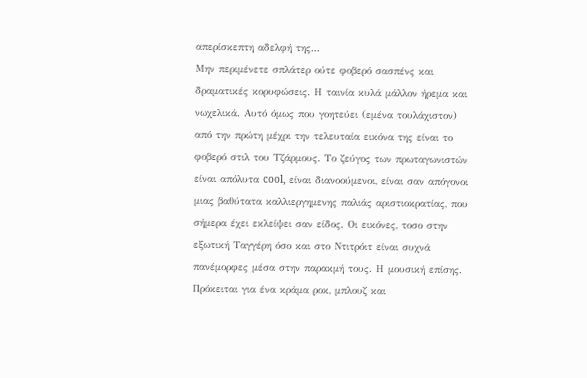απερίσκεπτη αδελφή της...
Μην περιμένετε σπλάτερ ούτε φοβερό σασπένς και δραματικές κορυφώσεις. Η ταινία κυλά μάλλον ήρεμα και νωχελικά. Αυτό όμως που γοητεύει (εμένα τουλάχιστον) από την πρώτη μέχρι την τελευταία εικόνα της είναι το φοβερό στιλ του Τζάρμους. Το ζεύγος των πρωταγωνιστών είναι απόλυτα cool, είναι διανοούμενοι, είναι σαν απόγονοι μιας βαθύτατα καλλιεργημενης παλιάς αριστιοκρατίας, που σήμερα έχει εκλείψει σαν είδος. Οι εικόνες, τοσο στην εξωτική Ταγγέρη όσο και στο Ντιτρόιτ είναι συχνά πανέμορφες μέσα στην παρακμή τους. Η μουσική επίσης. Πρόκειται για ένα κράμα ροκ, μπλουζ και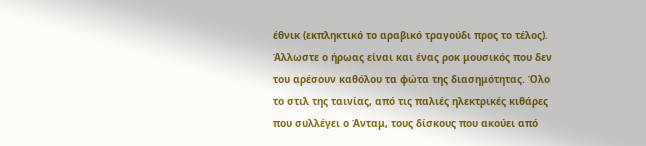έθνικ (εκπληκτικό το αραβικό τραγούδι προς το τέλος). Άλλωστε ο ήρωας είναι και ένας ροκ μουσικός που δεν του αρέσουν καθόλου τα φώτα της διασημότητας. Όλο το στιλ της ταινίας, από τις παλιές ηλεκτρικές κιθάρες που συλλέγει ο Άνταμ, τους δίσκους που ακούει από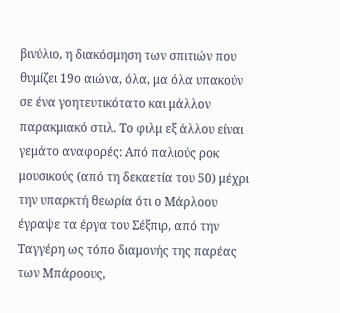βινύλιο, η διακόσμηση των σπιτιών που θυμίζει 19ο αιώνα, όλα, μα όλα υπακούν σε ένα γοητευτικότατο και μάλλον παρακμιακό στιλ. Το φιλμ εξ άλλου είναι γεμάτο αναφορές: Από παλιούς ροκ μουσικούς (από τη δεκαετία του 50) μέχρι την υπαρκτή θεωρία ότι ο Μάρλοου έγραψε τα έργα του Σέξπιρ, από την Ταγγέρη ως τόπο διαμονής της παρέας των Μπάροους,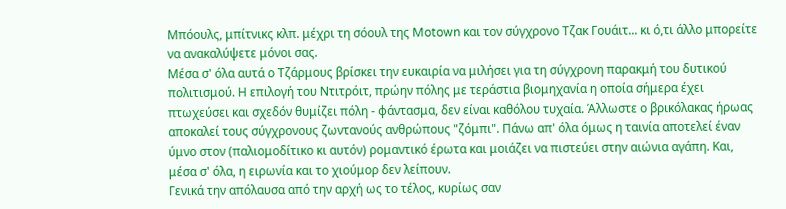Μπόουλς, μπίτνικς κλπ. μέχρι τη σόουλ της Motown και τον σύγχρονο Τζακ Γουάιτ... κι ό,τι άλλο μπορείτε να ανακαλύψετε μόνοι σας.
Μέσα σ' όλα αυτά ο Τζάρμους βρίσκει την ευκαιρία να μιλήσει για τη σύγχρονη παρακμή του δυτικού πολιτισμού. Η επιλογή του Ντιτρόιτ, πρώην πόλης με τεράστια βιομηχανία η οποία σήμερα έχει πτωχεύσει και σχεδόν θυμίζει πόλη - φάντασμα, δεν είναι καθόλου τυχαία. Άλλωστε ο βρικόλακας ήρωας αποκαλεί τους σύγχρονους ζωντανούς ανθρώπους "ζόμπι". Πάνω απ' όλα όμως η ταινία αποτελεί έναν ύμνο στον (παλιομοδίτικο κι αυτόν) ρομαντικό έρωτα και μοιάζει να πιστεύει στην αιώνια αγάπη. Και, μέσα σ' όλα, η ειρωνία και το χιούμορ δεν λείπουν.
Γενικά την απόλαυσα από την αρχή ως το τέλος, κυρίως σαν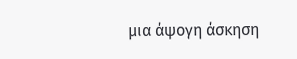μια άψογη άσκηση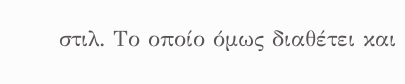στιλ. Το οποίο όμως διαθέτει και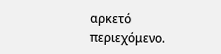αρκετό περιεχόμενο.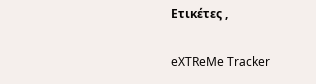Ετικέτες ,

eXTReMe Tracker